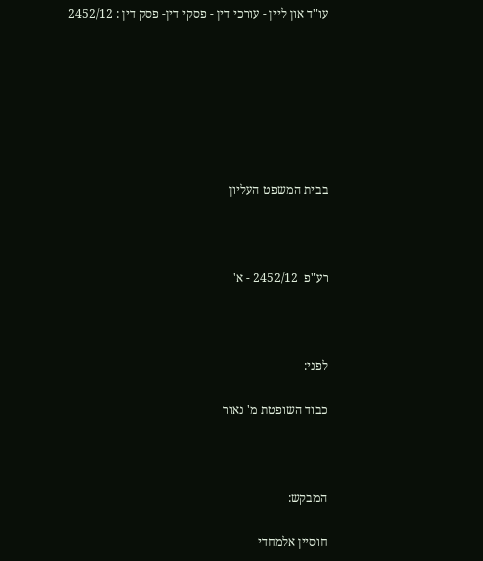עו"ד און ליין - עורכי דין - פסקי דין- פסק דין : 2452/12







בבית המשפט העליון



רע"פ  2452/12 - א'



לפני:

כבוד השופטת מ' נאור



המבקש:

חוסיין אלמחדי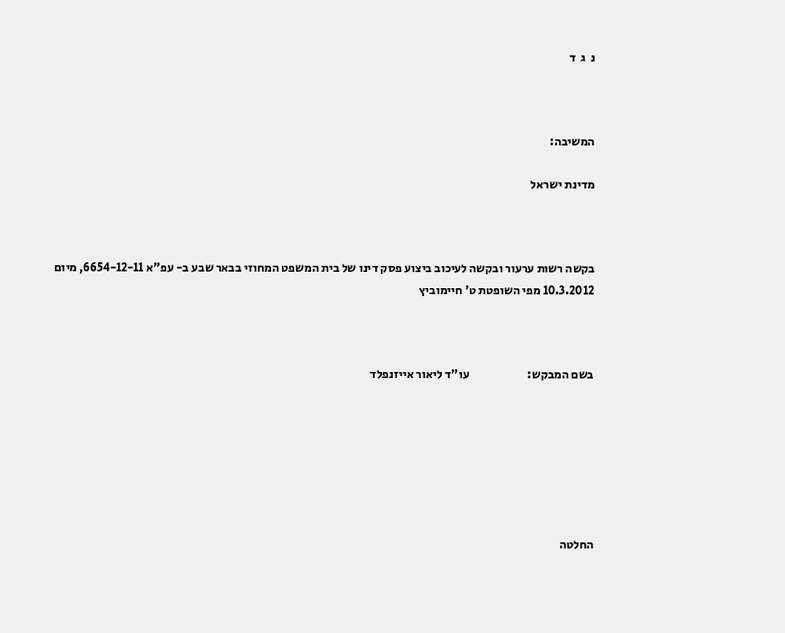נ  ג  ד



המשיבה:

מדינת ישראל



בקשה רשות ערעור ובקשה לעיכוב ביצוע פסק דינו של בית המשפט המחוזי בבאר שבע ב- עפ"א 6654-12-11, מיום 10.3.2012 מפי השופטת ט' חיימוביץ



בשם המבקש:                        עו"ד ליאור אייזנפלד







החלטה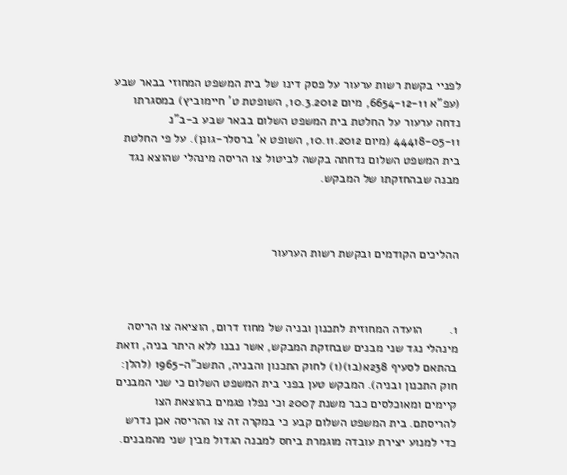לפניי בקשת רשות ערעור על פסק דינו של בית המשפט המחוזי בבאר שבע (עפ"א 6654-12-11, מיום 10.3.2012, השופטת ט' חיימוביץ) במסגרתו נדחה ערעור על החלטת בית המשפט השלום בבאר שבע ב-ב"נ 44418-05-11 (מיום 10.11.2012, השופט א' ברסלר-גונן). על פי החלטת בית המשפט השלום נדחתה בקשה לביטול צו הריסה מינהלי שהוצא נגד מבנה שבהחזקתו של המבקש.



ההליכים הקודמים ובקשת רשות הערעור



1.        הועדה המחוזית לתכנון ובניה של מחוז דרום, הוציאה צו הריסה מינהלי נגד שני מבנים שבחזקת המבקש, אשר נבנו ללא היתר בניה, וזאת בהתאם לסעיף 238א(ב1)(1) לחוק התכנון והבניה, התשכ"ה-1965 (להלן: חוק התכנון ובניה). המבקש טען בפני בית המשפט השלום כי שני המבנים קיימים ומאוכלסים כבר משנת 2007 וכי נפלו פגמים בהוצאת הצו להריסתם. בית המשפט השלום קבע כי במקרה זה צו ההריסה אכן נדרש כדי למנוע יצירת עובדה מוגמרת ביחס למבנה הגדול מבין שני מהמבנים.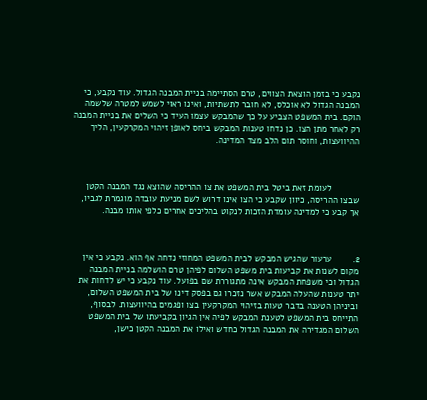נקבע כי בזמן הוצאת הצווים, טרם הסתיימה בניית המבנה הגדול. עוד נקבע, כי המבנה הגדול לא אוכלס, לא חובר לתשתיות, ואינו ראוי לשמש למטרה שלשמה הוקם. בית המשפט הצביע על כך שהמבקש עצמו העיד כי השלים את בניית המבנה רק לאחר מתן הצו. כן נדחו טענות המבקש ביחס לאופן זיהוי המקרקעין, הליך ההיוועצות, וחוסר תום הלב מצד המדינה.



           לעומת זאת ביטל בית המשפט את צו ההריסה שהוצא נגד המבנה הקטן שבצו ההריסה, כיוון שקבע כי הצו אינו דרוש לשם מניעת עובדה מוגמרת לגביו, אך קבע כי למדינה עומדת הזכות לנקוט בהליכים אחרים כלפי אותו מבנה.



2.        ערעור שהגיש המבקש לבית המשפט המחוזי נדחה אף הוא. נקבע כי אין מקום לשנות את קביעות בית משפט השלום לפיהן טרם הושלמה בניית המבנה הגדול וכי משפחת המבקש אינה מתגוררת שם בפועל. עוד נקבע כי יש לדחות את יתר טענות שהעלה המבקש אשר נזכרו גם בפסק דינו של בית המשפט השלום, וביניהן הטענה בדבר טעות בזיהוי המקרקעין בצו ופגמים בהיוועצות. לבסוף, התייחס בית המשפט לטענת המבקש לפיה אין הגיון בקביעתו של בית המשפט השלום המגדירה את המבנה הגדול כחדש ואילו את המבנה הקטן כישן,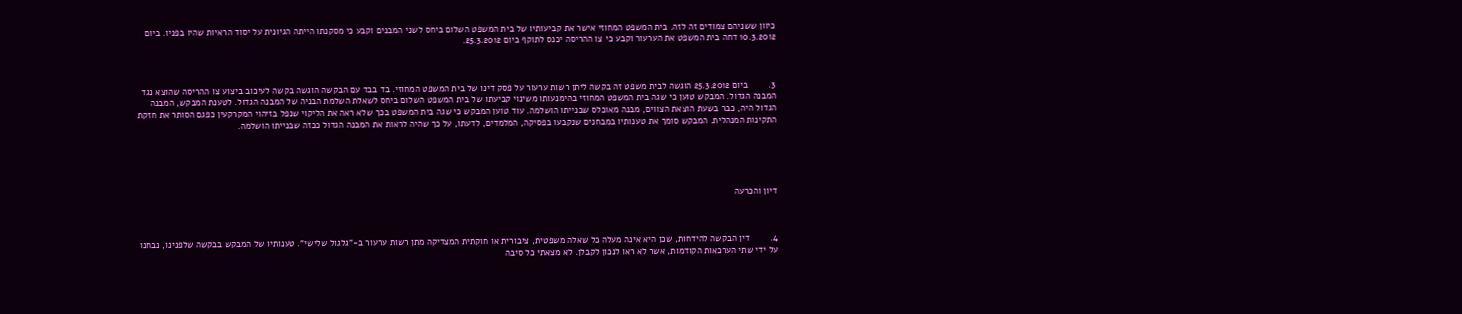כיוון ששניהם צמודים זה לזה. בית המשפט המחוזי אישר את קביעותיו של בית המשפט השלום ביחס לשני המבנים וקבע כי מסקנתו הייתה הגיונית על יסוד הראיות שהיו בפניו. ביום 10.3.2012 דחה בית המשפט את הערעור וקבע כי צו ההריסה יכנס לתוקף ביום 25.3.2012.



3.        ביום 25.3.2012 הוגשה לבית משפט זה בקשה ליתן רשות ערעור על פסק דינו של בית המשפט המחוזי. בד בבד עם הבקשה הוגשה בקשה לעיכוב ביצוע צו ההריסה שהוצא נגד המבנה הגדול. המבקש טוען כי שגה בית המשפט המחוזי בהימנעותו משינוי קביעתו של בית המשפט השלום ביחס לשאלת השלמת הבניה של המבנה הגדול. לטענת המבקש, המבנה הגדול היה, כבר בשעת הוצאת הצווים, מבנה מאוכלס שבנייתו הושלמה. עוד טוען המבקש כי שגה בית המשפט בכך שלא ראה את הליקוי שנפל בזיהוי המקרקעין כפגם הסותר את חזקת התקינות המנהלית. המבקש סומך את טענותיו במבחנים שנקבעו בפסיקה, המלמדים, לדעתו, על כך שהיה לראות את המבנה הגדול ככזה שבנייתו הושלמה.





דיון והכרעה



4.        דין הבקשה להידחות, שכן היא אינה מעלה כל שאלה משפטית, ציבורית או חוקתית המצדיקה מתן רשות ערעור ב-"גלגול שלישי". טענותיו של המבקש בבקשה שלפנינו, נבחנו על ידי שתי הערכאות הקודמות, אשר לא ראו לנכון לקבלן. לא מצאתי כל סיבה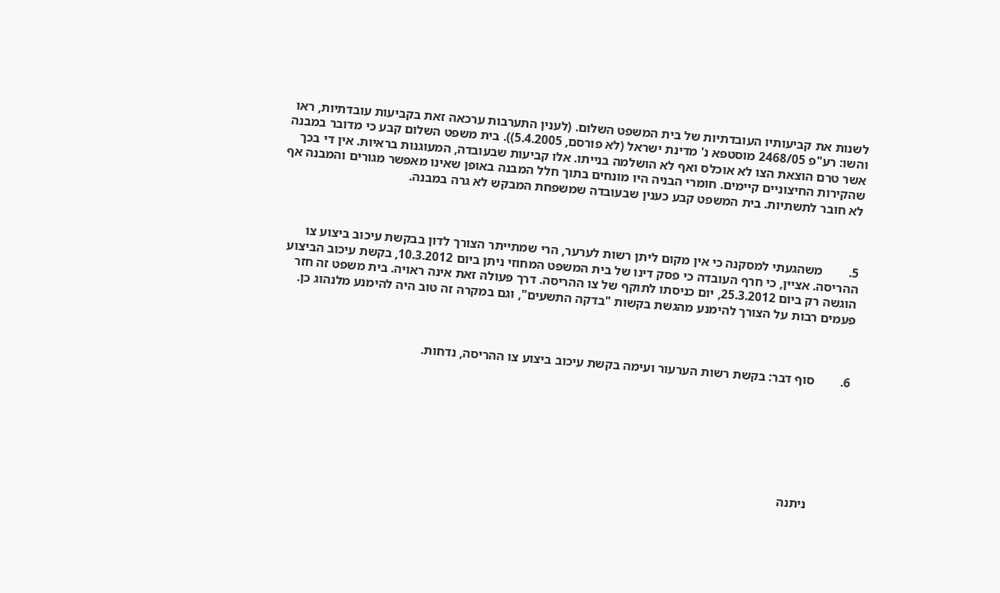לשנות את קביעותיו העובדתיות של בית המשפט השלום. (לענין התערבות ערכאה זאת בקביעות עובדתיות, ראו והשו: רע"פ 2468/05 מוסטפא נ' מדינת ישראל (לא פורסם, 5.4.2005)). בית משפט השלום קבע כי מדובר במבנה אשר טרם הוצאת הצו לא אוכלס ואף לא הושלמה בנייתו. אלו קביעות שבעובדה, המעוגנות בראיות. אין די בכך שהקירות החיצוניים קיימים. חומרי הבניה היו מונחים בתוך חלל המבנה באופן שאינו מאפשר מגורים והמבנה אף לא חובר לתשתיות. בית המשפט קבע כענין שבעובדה שמשפחת המבקש לא גרה במבנה.



5.        משהגעתי למסקנה כי אין מקום ליתן רשות לערער, הרי שמתייתר הצורך לדון בבקשת עיכוב ביצוע צו ההריסה. אציין, כי חרף העובדה כי פסק דינו של בית המשפט המחוזי ניתן ביום 10.3.2012, בקשת עיכוב הביצוע הוגשה רק ביום 25.3.2012, יום כניסתו לתוקף של צו ההריסה. דרך פעולה זאת אינה ראויה. בית משפט זה חזר פעמים רבות על הצורך להימנע מהגשת בקשות "בדקה התשעים", וגם במקרה זה טוב היה להימנע מלנהוג כן.



6.        סוף דבר: בקשת רשות הערעור ועימה בקשת עיכוב ביצוע צו ההריסה, נדחות.







           ניתנה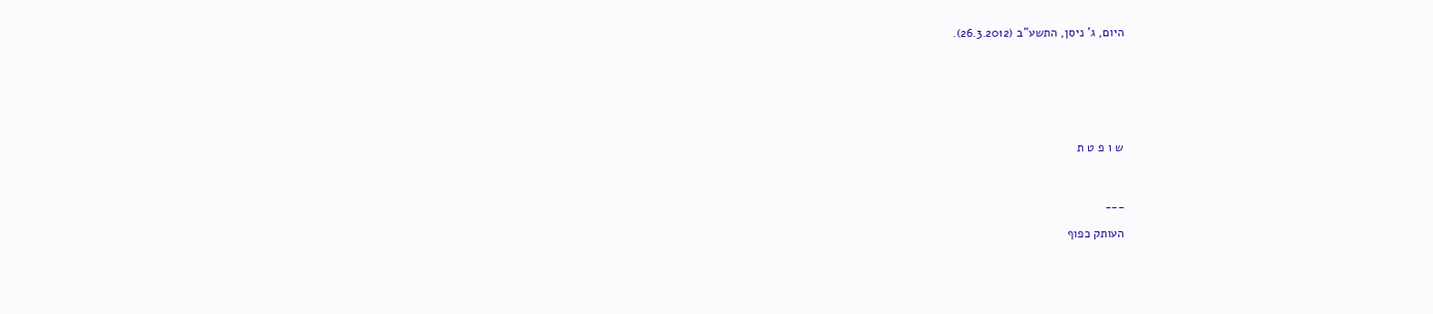היום, ג' ניסן, התשע"ב (26.3.2012).







ש ו פ ט ת



___

העותק כפוף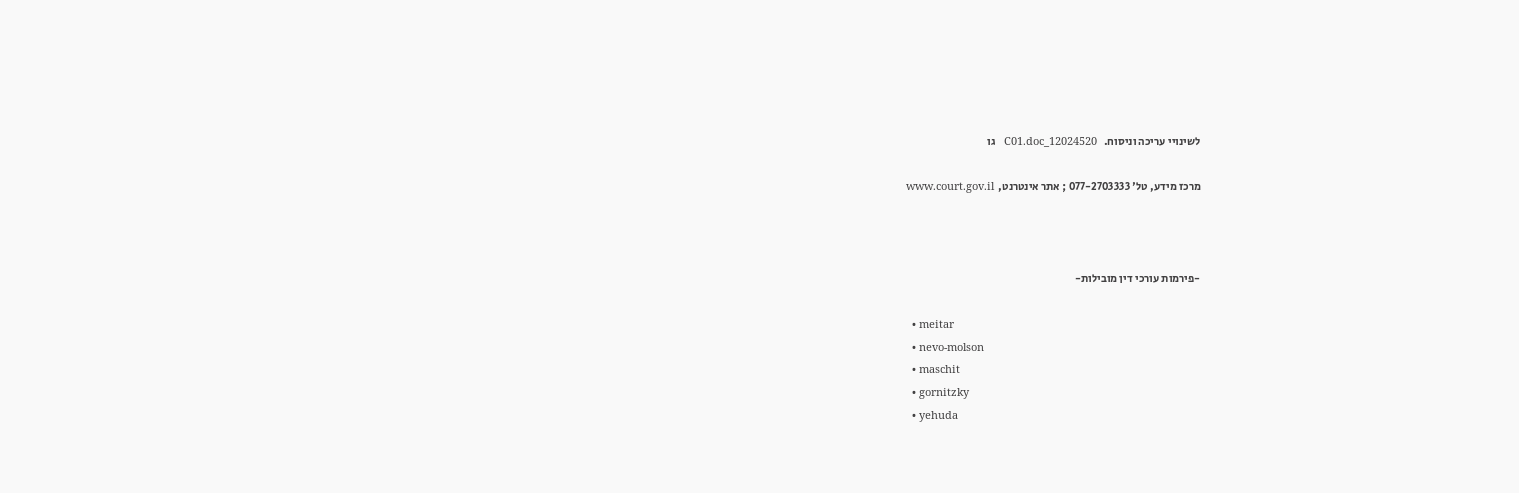לשינויי עריכה וניסוח.   12024520_C01.doc   גו

מרכז מידע, טל' 077-2703333 ; אתר אינטרנט,  www.court.gov.il



-פירמות עורכי דין מובילות-

  • meitar
  • nevo-molson
  • maschit
  • gornitzky
  • yehuda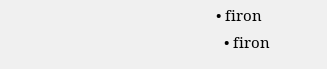• firon
  • firon